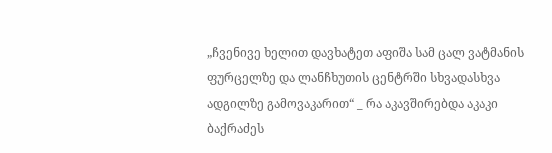„ჩვენივე ხელით დავხატეთ აფიშა სამ ცალ ვატმანის ფურცელზე და ლანჩხუთის ცენტრში სხვადასხვა ადგილზე გამოვაკარით“ _ რა აკავშირებდა აკაკი ბაქრაძეს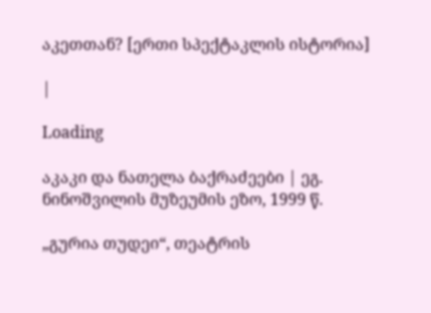აკეთთან? [ერთი სპექტაკლის ისტორია]

|

Loading

აკაკი და ნათელა ბაქრაძეები | ეგ. ნინოშვილის მუზეუმის ეზო, 1999 წ.

„გურია თუდეი“, თეატრის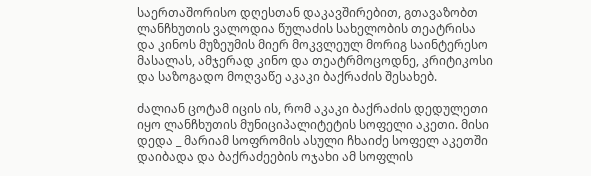საერთაშორისო დღესთან დაკავშირებით, გთავაზობთ ლანჩხუთის ვალოდია წულაძის სახელობის თეატრისა და კინოს მუზეუმის მიერ მოკვლეულ მორიგ საინტერესო მასალას, ამჯერად კინო და თეატრმოცოდნე, კრიტიკოსი და საზოგადო მოღვაწე აკაკი ბაქრაძის შესახებ.

ძალიან ცოტამ იცის ის, რომ აკაკი ბაქრაძის დედულეთი იყო ლანჩხუთის მუნიციპალიტეტის სოფელი აკეთი. მისი დედა _ მარიამ სოფრომის ასული ჩხაიძე სოფელ აკეთში დაიბადა და ბაქრაძეების ოჯახი ამ სოფლის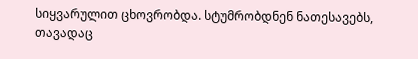სიყვარულით ცხოვრობდა. სტუმრობდნენ ნათესავებს, თავადაც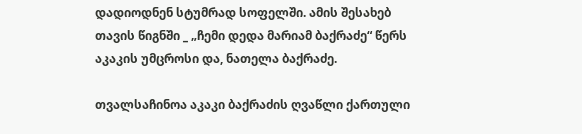დადიოდნენ სტუმრად სოფელში. ამის შესახებ თავის წიგნში _ „ჩემი დედა მარიამ ბაქრაძე“ წერს აკაკის უმცროსი და, ნათელა ბაქრაძე.

თვალსაჩინოა აკაკი ბაქრაძის ღვაწლი ქართული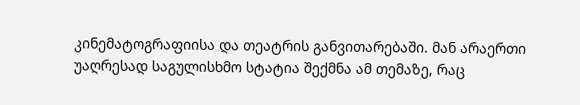კინემატოგრაფიისა და თეატრის განვითარებაში. მან არაერთი უაღრესად საგულისხმო სტატია შექმნა ამ თემაზე, რაც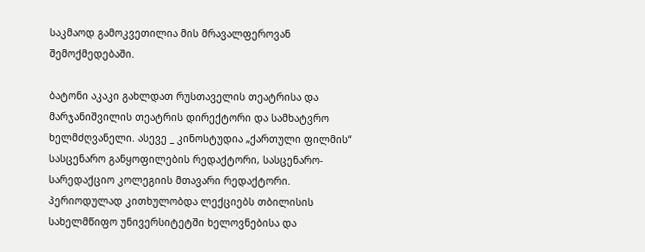საკმაოდ გამოკვეთილია მის მრავალფეროვან შემოქმედებაში.

ბატონი აკაკი გახლდათ რუსთაველის თეატრისა და მარჯანიშვილის თეატრის დირექტორი და სამხატვრო ხელმძღვანელი. ასევე _ კინოსტუდია „ქართული ფილმის“ სასცენარო განყოფილების რედაქტორი, სასცენარო-სარედაქციო კოლეგიის მთავარი რედაქტორი. პერიოდულად კითხულობდა ლექციებს თბილისის სახელმწიფო უნივერსიტეტში ხელოვნებისა და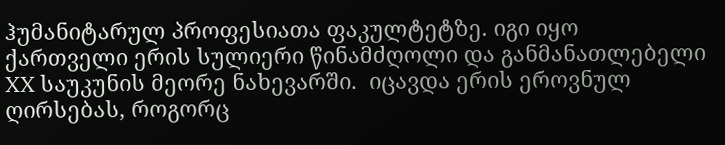ჰუმანიტარულ პროფესიათა ფაკულტეტზე. იგი იყო ქართველი ერის სულიერი წინამძღოლი და განმანათლებელი XX საუკუნის მეორე ნახევარში.  იცავდა ერის ეროვნულ ღირსებას, როგორც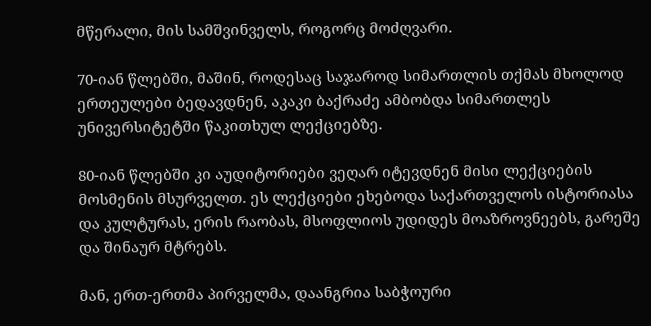მწერალი, მის სამშვინველს, როგორც მოძღვარი.

70-იან წლებში, მაშინ, როდესაც საჯაროდ სიმართლის თქმას მხოლოდ ერთეულები ბედავდნენ, აკაკი ბაქრაძე ამბობდა სიმართლეს უნივერსიტეტში წაკითხულ ლექციებზე.

80-იან წლებში კი აუდიტორიები ვეღარ იტევდნენ მისი ლექციების მოსმენის მსურველთ. ეს ლექციები ეხებოდა საქართველოს ისტორიასა და კულტურას, ერის რაობას, მსოფლიოს უდიდეს მოაზროვნეებს, გარეშე და შინაურ მტრებს.

მან, ერთ-ერთმა პირველმა, დაანგრია საბჭოური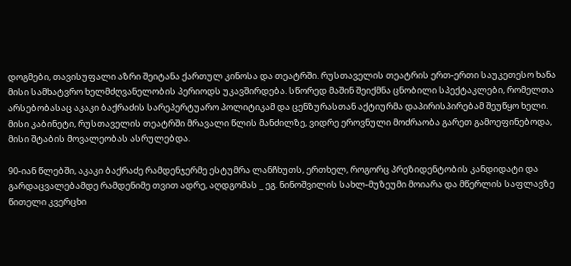დოგმები, თავისუფალი აზრი შეიტანა ქართულ კინოსა და თეატრში. რუსთაველის თეატრის ერთ-ერთი საუკეთესო ხანა მისი სამხატვრო ხელმძღვანელობის პერიოდს უკავშირდება. სწორედ მაშინ შეიქმნა ცნობილი სპექტაკლები, რომელთა არსებობასაც აკაკი ბაქრაძის სარეპერტუარო პოლიტიკამ და ცენზურასთან აქტიურმა დაპირისპირებამ შეუწყო ხელი. მისი კაბინეტი, რუსთაველის თეატრში მრავალი წლის მანძილზე, ვიდრე ეროვნული მოძრაობა გარეთ გამოეფინებოდა, მისი შტაბის მოვალეობას ასრულებდა.

90-იან წლებში, აკაკი ბაქრაძე რამდენჯერმე ესტუმრა ლანჩხუთს, ერთხელ, როგორც პრეზიდენტობის კანდიდატი და გარდაცვალებამდე რამდენიმე თვით ადრე, აღდგომას _ ეგ. ნინოშვილის სახლ-მუზეუმი მოიარა და მწერლის საფლავზე წითელი კვერცხი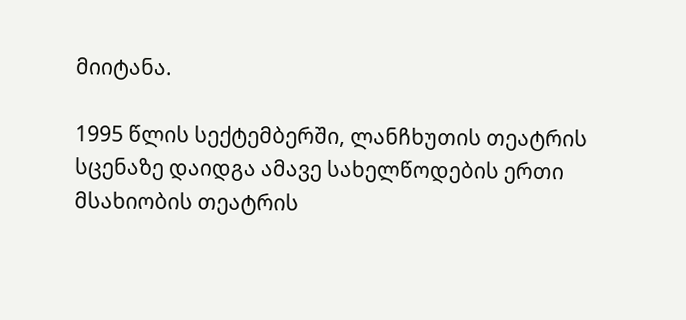მიიტანა.

1995 წლის სექტემბერში, ლანჩხუთის თეატრის სცენაზე დაიდგა ამავე სახელწოდების ერთი მსახიობის თეატრის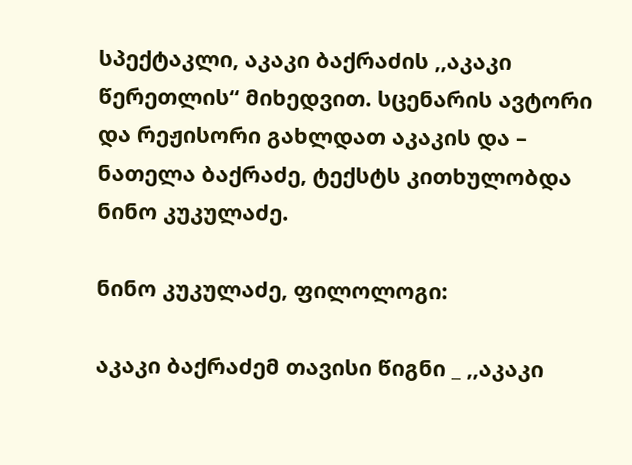სპექტაკლი, აკაკი ბაქრაძის ,,აკაკი წერეთლის“ მიხედვით. სცენარის ავტორი და რეჟისორი გახლდათ აკაკის და – ნათელა ბაქრაძე, ტექსტს კითხულობდა ნინო კუკულაძე.

ნინო კუკულაძე, ფილოლოგი:

აკაკი ბაქრაძემ თავისი წიგნი _ ,,აკაკი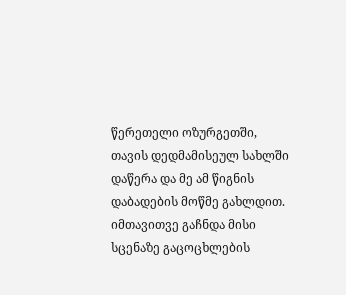წერეთელი ოზურგეთში, თავის დედმამისეულ სახლში დაწერა და მე ამ წიგნის დაბადების მოწმე გახლდით. იმთავითვე გაჩნდა მისი სცენაზე გაცოცხლების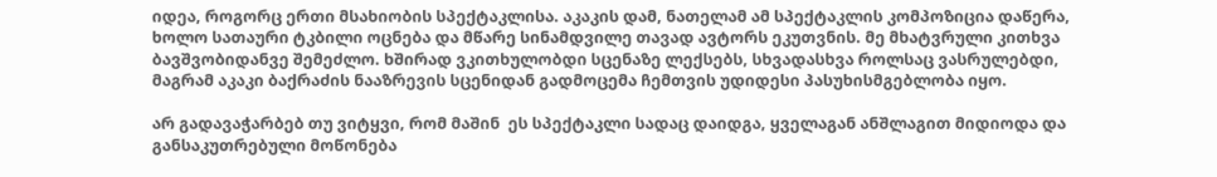იდეა, როგორც ერთი მსახიობის სპექტაკლისა. აკაკის დამ, ნათელამ ამ სპექტაკლის კომპოზიცია დაწერა, ხოლო სათაური ტკბილი ოცნება და მწარე სინამდვილე თავად ავტორს ეკუთვნის. მე მხატვრული კითხვა ბავშვობიდანვე შემეძლო. ხშირად ვკითხულობდი სცენაზე ლექსებს, სხვადასხვა როლსაც ვასრულებდი, მაგრამ აკაკი ბაქრაძის ნააზრევის სცენიდან გადმოცემა ჩემთვის უდიდესი პასუხისმგებლობა იყო.

არ გადავაჭარბებ თუ ვიტყვი, რომ მაშინ  ეს სპექტაკლი სადაც დაიდგა, ყველაგან ანშლაგით მიდიოდა და განსაკუთრებული მოწონება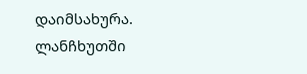დაიმსახურა. ლანჩხუთში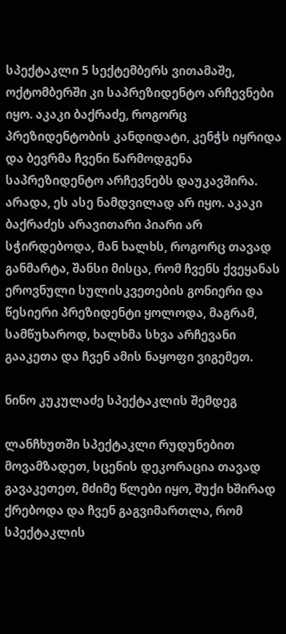სპექტაკლი 5 სექტემბერს ვითამაშე, ოქტომბერში კი საპრეზიდენტო არჩევნები იყო. აკაკი ბაქრაძე, როგორც პრეზიდენტობის კანდიდატი, კენჭს იყრიდა და ბევრმა ჩვენი წარმოდგენა საპრეზიდენტო არჩევნებს დაუკავშირა. არადა, ეს ასე ნამდვილად არ იყო. აკაკი ბაქრაძეს არავითარი პიარი არ სჭირდებოდა, მან ხალხს, როგორც თავად განმარტა, შანსი მისცა, რომ ჩვენს ქვეყანას ეროვნული სულისკვეთების გონიერი და წესიერი პრეზიდენტი ყოლოდა, მაგრამ, სამწუხაროდ, ხალხმა სხვა არჩევანი გააკეთა და ჩვენ ამის ნაყოფი ვიგემეთ.

ნინო კუკულაძე სპექტაკლის შემდეგ

ლანჩხუთში სპექტაკლი რუდუნებით მოვამზადეთ, სცენის დეკორაცია თავად გავაკეთეთ, მძიმე წლები იყო, შუქი ხშირად ქრებოდა და ჩვენ გაგვიმართლა, რომ სპექტაკლის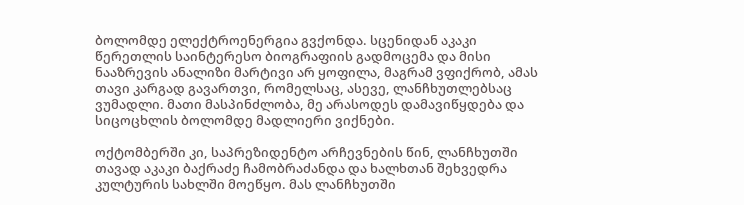ბოლომდე ელექტროენერგია გვქონდა. სცენიდან აკაკი წერეთლის საინტერესო ბიოგრაფიის გადმოცემა და მისი ნააზრევის ანალიზი მარტივი არ ყოფილა, მაგრამ ვფიქრობ, ამას თავი კარგად გავართვი, რომელსაც, ასევე, ლანჩხუთლებსაც ვუმადლი. მათი მასპინძლობა, მე არასოდეს დამავიწყდება და სიცოცხლის ბოლომდე მადლიერი ვიქნები.

ოქტომბერში კი, საპრეზიდენტო არჩევნების წინ, ლანჩხუთში თავად აკაკი ბაქრაძე ჩამობრაძანდა და ხალხთან შეხვედრა კულტურის სახლში მოეწყო. მას ლანჩხუთში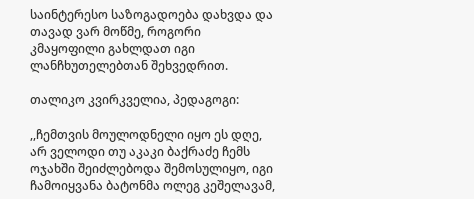საინტერესო საზოგადოება დახვდა და თავად ვარ მოწმე, როგორი კმაყოფილი გახლდათ იგი ლანჩხუთელებთან შეხვედრით.

თალიკო კვირკველია, პედაგოგი:

,,ჩემთვის მოულოდნელი იყო ეს დღე, არ ველოდი თუ აკაკი ბაქრაძე ჩემს ოჯახში შეიძლებოდა შემოსულიყო, იგი ჩამოიყვანა ბატონმა ოლეგ კეშელავამ,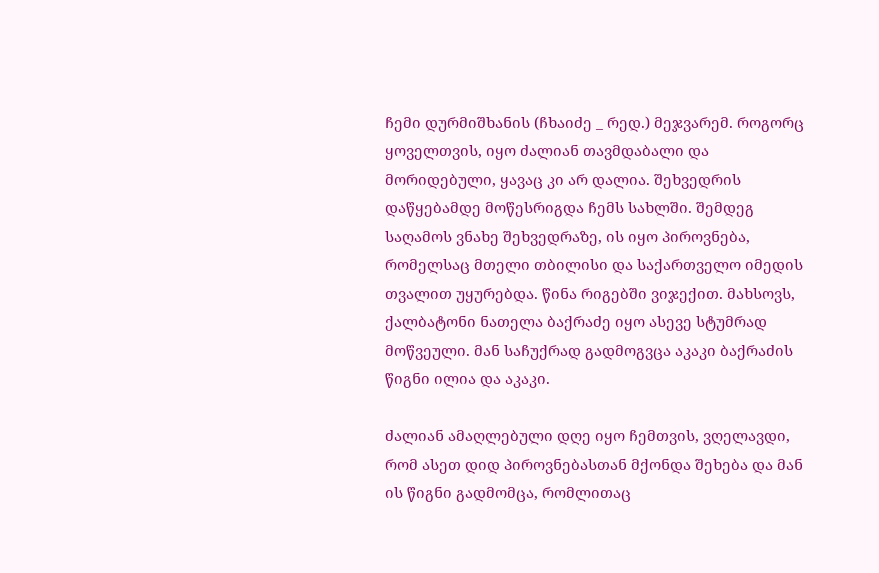ჩემი დურმიშხანის (ჩხაიძე _ რედ.) მეჯვარემ. როგორც ყოველთვის, იყო ძალიან თავმდაბალი და მორიდებული, ყავაც კი არ დალია. შეხვედრის დაწყებამდე მოწესრიგდა ჩემს სახლში. შემდეგ საღამოს ვნახე შეხვედრაზე, ის იყო პიროვნება, რომელსაც მთელი თბილისი და საქართველო იმედის თვალით უყურებდა. წინა რიგებში ვიჯექით. მახსოვს, ქალბატონი ნათელა ბაქრაძე იყო ასევე სტუმრად მოწვეული. მან საჩუქრად გადმოგვცა აკაკი ბაქრაძის წიგნი ილია და აკაკი.

ძალიან ამაღლებული დღე იყო ჩემთვის, ვღელავდი, რომ ასეთ დიდ პიროვნებასთან მქონდა შეხება და მან ის წიგნი გადმომცა, რომლითაც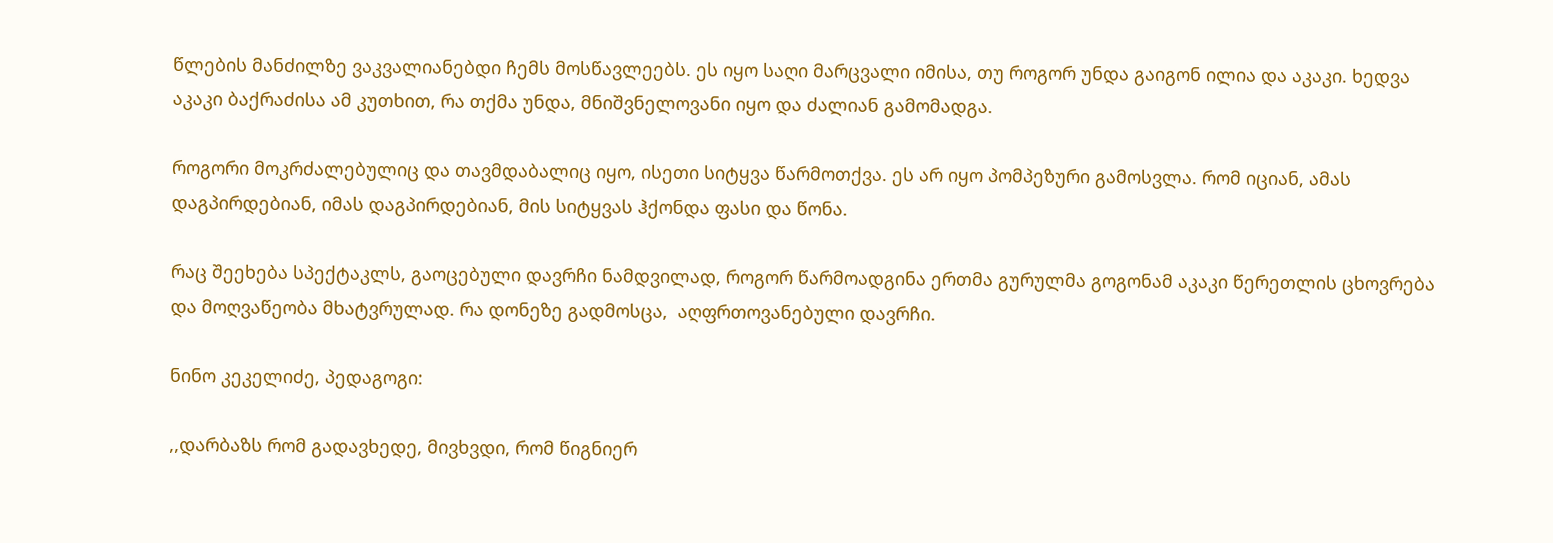წლების მანძილზე ვაკვალიანებდი ჩემს მოსწავლეებს. ეს იყო საღი მარცვალი იმისა, თუ როგორ უნდა გაიგონ ილია და აკაკი. ხედვა აკაკი ბაქრაძისა ამ კუთხით, რა თქმა უნდა, მნიშვნელოვანი იყო და ძალიან გამომადგა.

როგორი მოკრძალებულიც და თავმდაბალიც იყო, ისეთი სიტყვა წარმოთქვა. ეს არ იყო პომპეზური გამოსვლა. რომ იციან, ამას დაგპირდებიან, იმას დაგპირდებიან, მის სიტყვას ჰქონდა ფასი და წონა.

რაც შეეხება სპექტაკლს, გაოცებული დავრჩი ნამდვილად, როგორ წარმოადგინა ერთმა გურულმა გოგონამ აკაკი წერეთლის ცხოვრება და მოღვაწეობა მხატვრულად. რა დონეზე გადმოსცა,  აღფრთოვანებული დავრჩი.

ნინო კეკელიძე, პედაგოგი:

,,დარბაზს რომ გადავხედე, მივხვდი, რომ წიგნიერ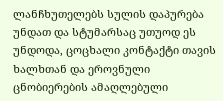ლანჩხუთელებს სულის დაპურება უნდათ და სტუმარსაც უთუოდ ეს უნდოდა, ცოცხალი კონტაქტი თავის ხალხთან და ეროვნული ცნობიერების ამაღლებული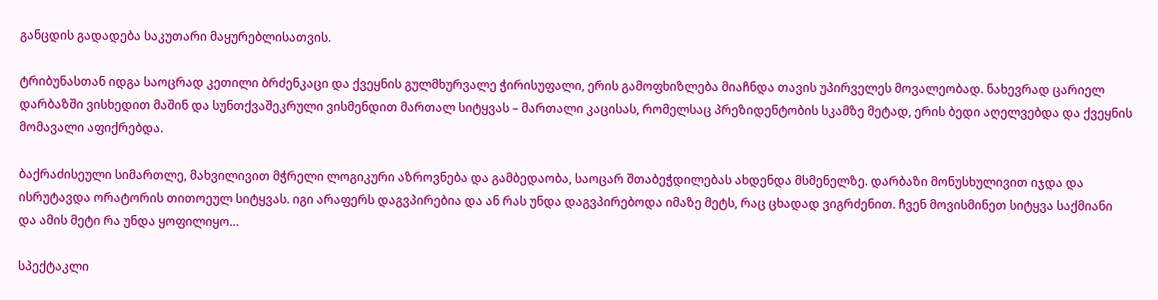განცდის გადადება საკუთარი მაყურებლისათვის.

ტრიბუნასთან იდგა საოცრად კეთილი ბრძენკაცი და ქვეყნის გულმხურვალე ჭირისუფალი, ერის გამოფხიზლება მიაჩნდა თავის უპირველეს მოვალეობად. ნახევრად ცარიელ დარბაზში ვისხედით მაშინ და სუნთქვაშეკრული ვისმენდით მართალ სიტყვას – მართალი კაცისას, რომელსაც პრეზიდენტობის სკამზე მეტად, ერის ბედი აღელვებდა და ქვეყნის მომავალი აფიქრებდა.

ბაქრაძისეული სიმართლე, მახვილივით მჭრელი ლოგიკური აზროვნება და გამბედაობა, საოცარ შთაბეჭდილებას ახდენდა მსმენელზე. დარბაზი მონუსხულივით იჯდა და ისრუტავდა ორატორის თითოეულ სიტყვას. იგი არაფერს დაგვპირებია და ან რას უნდა დაგვპირებოდა იმაზე მეტს, რაც ცხადად ვიგრძენით. ჩვენ მოვისმინეთ სიტყვა საქმიანი და ამის მეტი რა უნდა ყოფილიყო…

სპექტაკლი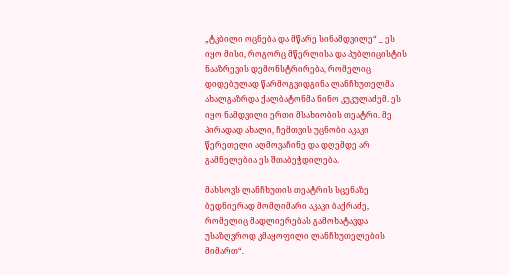„ტკბილი ოცნება და მწარე სინამდვილე“ _ ეს იყო მისი, როგორც მწერლისა და პუბლიცისტის ნააზრევის დემონსტრირება, რომელიც დიდებულად წარმოგვიდგინა ლანჩხუთელმა ახალგაზრდა ქალბატონმა ნინო კუკულაძემ. ეს იყო ნამდვილი ერთი მსახიობის თეატრი. მე პირადად ახალი, ჩემთვის უცნობი აკაკი წერეთელი აღმოვაჩინე და დღემდე არ გამნელებია ეს შთაბეჭდილება.

მახსოვს ლანჩხუთის თეატრის სცენაზე ბედნიერად მომღიმარი აკაკი ბაქრაძე, რომელიც მადლიერებას გამოხატავდა უსაზღვროდ კმაყოფილი ლანჩხუთელების მიმართ“.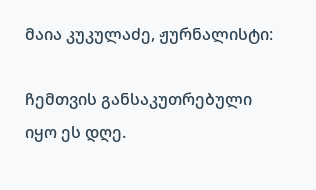მაია კუკულაძე, ჟურნალისტი:

ჩემთვის განსაკუთრებული იყო ეს დღე.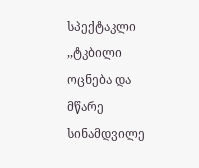სპექტაკლი ,,ტკბილი ოცნება და მწარე სინამდვილე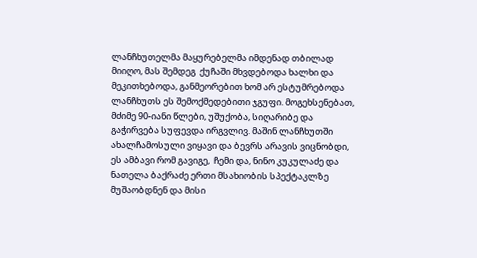ლანჩხუთელმა მაყურებელმა იმდენად თბილად მიიღო, მას შემდეგ  ქუჩაში მხვდებოდა ხალხი და მეკითხებოდა, განმეორებით ხომ არ ესტუმრებოდა ლანჩხუთს ეს შემოქმედებითი ჯგუფი. მოგეხსენებათ, მძიმე 90-იანი წლები, უშუქობა, სიღარიბე და გაჭირვება სუფევდა ირგვლივ. მაშინ ლანჩხუთში ახალჩამოსული ვიყავი და ბევრს არავის ვიცნობდი, ეს ამბავი რომ გავიგე,  ჩემი და, ნინო კუკულაძე და ნათელა ბაქრაძე ერთი მსახიობის სპექტაკლზე მუშაობდნენ და მისი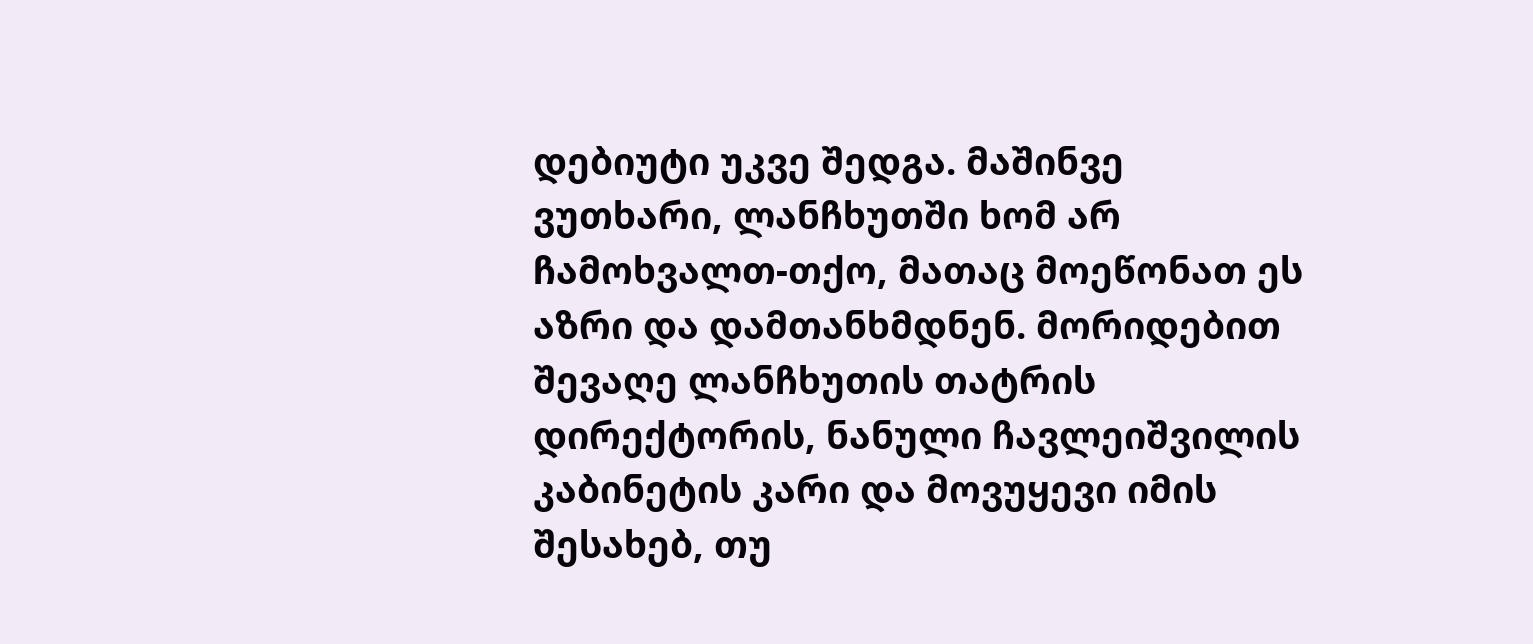დებიუტი უკვე შედგა. მაშინვე ვუთხარი, ლანჩხუთში ხომ არ ჩამოხვალთ-თქო, მათაც მოეწონათ ეს აზრი და დამთანხმდნენ. მორიდებით შევაღე ლანჩხუთის თატრის დირექტორის, ნანული ჩავლეიშვილის კაბინეტის კარი და მოვუყევი იმის შესახებ, თუ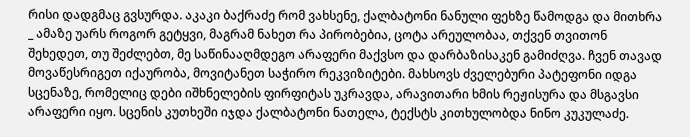რისი დადგმაც გვსურდა. აკაკი ბაქრაძე რომ ვახსენე, ქალბატონი ნანული ფეხზე წამოდგა და მითხრა _ ამაზე უარს როგორ გეტყვი, მაგრამ ნახეთ რა პირობებია, ცოტა არეულობაა, თქვენ თვითონ შეხედეთ, თუ შეძლებთ, მე საწინააღმდეგო არაფერი მაქვსო და დარბაზისაკენ გამიძღვა. ჩვენ თავად მოვაწესრიგეთ იქაურობა, მოვიტანეთ საჭირო რეკვიზიტები. მახსოვს ძველებური პატეფონი იდგა სცენაზე, რომელიც დები იშხნელების ფირფიტას უკრავდა, არავითარი ხმის რეჟისურა და მსგავსი არაფერი იყო. სცენის კუთხეში იჯდა ქალბატონი ნათელა, ტექსტს კითხულობდა ნინო კუკულაძე.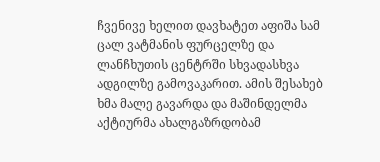ჩვენივე ხელით დავხატეთ აფიშა სამ ცალ ვატმანის ფურცელზე და ლანჩხუთის ცენტრში სხვადასხვა ადგილზე გამოვაკარით. ამის შესახებ ხმა მალე გავარდა და მაშინდელმა აქტიურმა ახალგაზრდობამ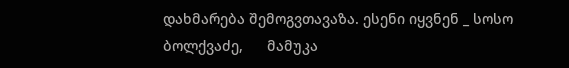დახმარება შემოგვთავაზა. ესენი იყვნენ _ სოსო ბოლქვაძე,      მამუკა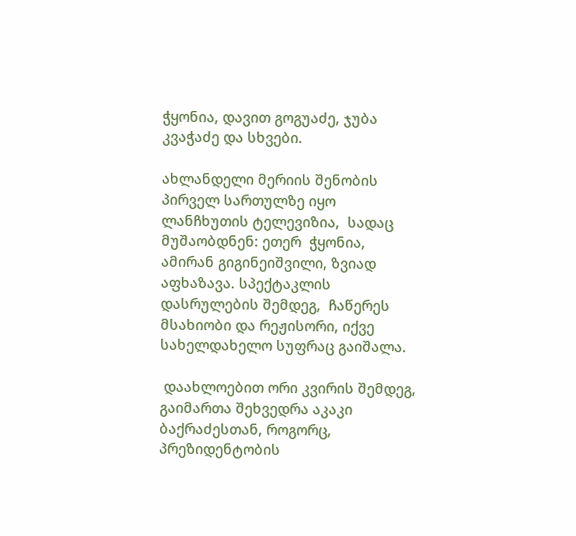ჭყონია, დავით გოგუაძე, ჯუბა კვაჭაძე და სხვები.

ახლანდელი მერიის შენობის პირველ სართულზე იყო ლანჩხუთის ტელევიზია,  სადაც მუშაობდნენ: ეთერ  ჭყონია, ამირან გიგინეიშვილი, ზვიად აფხაზავა. სპექტაკლის დასრულების შემდეგ,  ჩაწერეს მსახიობი და რეჟისორი, იქვე სახელდახელო სუფრაც გაიშალა.

 დაახლოებით ორი კვირის შემდეგ, გაიმართა შეხვედრა აკაკი ბაქრაძესთან, როგორც, პრეზიდენტობის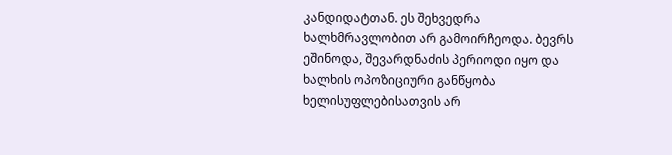კანდიდატთან. ეს შეხვედრა ხალხმრავლობით არ გამოირჩეოდა. ბევრს ეშინოდა, შევარდნაძის პერიოდი იყო და ხალხის ოპოზიციური განწყობა ხელისუფლებისათვის არ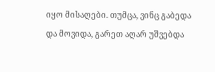იყო მისაღები. თუმცა, ვინც გაბედა და მოვიდა, გარეთ აღარ უშვებდა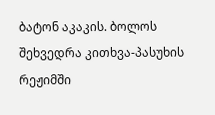ბატონ აკაკის. ბოლოს შეხვედრა კითხვა-პასუხის რეჟიმში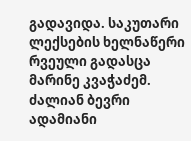გადავიდა. საკუთარი ლექსების ხელნაწერი რვეული გადასცა მარინე კვაჭაძემ. ძალიან ბევრი ადამიანი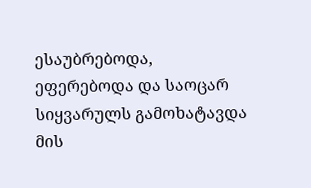ესაუბრებოდა, ეფერებოდა და საოცარ სიყვარულს გამოხატავდა მის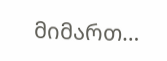მიმართ…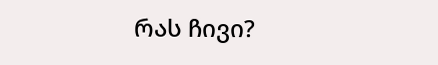რას ჩივი?